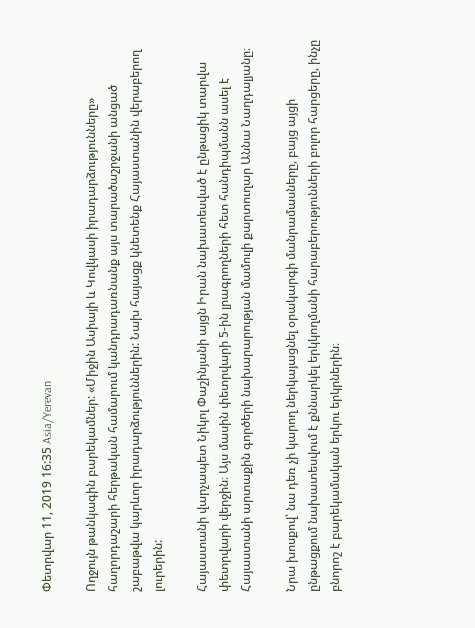Փետրվար 11, 2019 16:35 Asia/Yerevan

Ողջույն թանկագին բարեկամներ: «Միջին Ասիայի և Կովկասի իրադարձությունները» հաղորդաշարի հերթական համարում կանդրադառնանք այս տարածաշրջանի անցած շաբաթվա կարևոր իրադարձություններին: Նախ հայացք կնետենք Հայաստանին վերաբերող լուրերին:

Հայաստանի վարչապետ Նիկոլ Փաշինյանի այցն Իրան նախատեսված է ընթացիկ տարվա փետրվարի վերջին։ Այս մասին փետրվարի 5-ին լրագրողների հետ հանդիպմանն ասել է Հայաստանի արտաքին գործերի նախարարության մամուլի քարտուղար Աննա Նաղդալյանը։

Նրա խոսքով՝ նա դեռ չի կարող ներկայացնել օրակարգի մանրամասները, բայց այցի ընթացքում նախատեսվում է քննարկել երկկողմանի հարաբերությունների բոլոր հարցերը, ինչը բնորոշ է բարեկամական երկու երկրներին։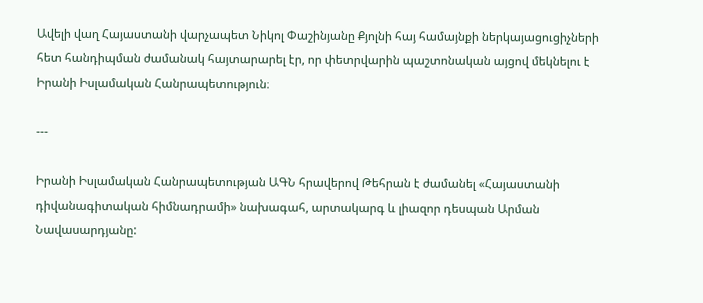Ավելի վաղ Հայաստանի վարչապետ Նիկոլ Փաշինյանը Քյոլնի հայ համայնքի ներկայացուցիչների հետ հանդիպման ժամանակ հայտարարել էր, որ փետրվարին պաշտոնական այցով մեկնելու է Իրանի Իսլամական Հանրապետություն։

---

Իրանի Իսլամական Հանրապետության ԱԳՆ հրավերով Թեհրան է ժամանել «Հայաստանի դիվանագիտական հիմնադրամի» նախագահ, արտակարգ և լիազոր դեսպան Արման Նավասարդյանը: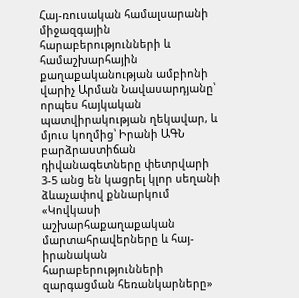Հայ-ռուսական համալսարանի միջազգային հարաբերությունների և համաշխարհային քաղաքականության ամբիոնի վարիչ Արման Նավասարդյանը՝ որպես հայկական պատվիրակության ղեկավար, և մյուս կողմից՝ Իրանի ԱԳՆ բարձրաստիճան դիվանագետները փետրվարի 3-5 անց են կացրել կլոր սեղանի ձևաչափով քննարկում «Կովկասի աշխարհաքաղաքական մարտահրավերները և հայ-իրանական հարաբերությունների զարգացման հեռանկարները»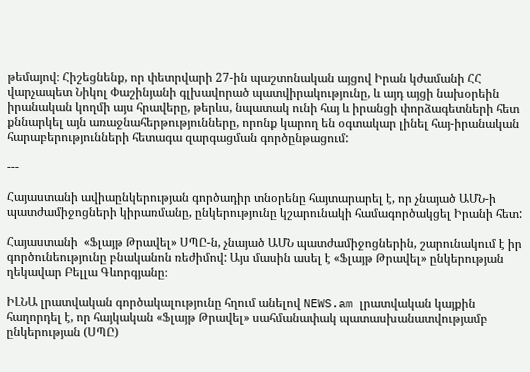թեմայով։ Հիշեցնենք, որ փետրվարի 27-ին պաշտոնական այցով Իրան կժամանի ՀՀ վարչապետ Նիկոլ Փաշինյանի գլխավորած պատվիրակությունը, և այդ այցի նախօրեին իրանական կողմի այս հրավերը, թերևս, նպատակ ունի հայ և իրանցի փորձագետների հետ քննարկել այն առաջնահերթությունները, որոնք կարող են օգտակար լինել հայ-իրանական հարաբերությունների հետագա զարգացման գործընթացում:

---

Հայաստանի ավիաընկերության գործադիր տնօրենը հայտարարել է, որ չնայած ԱՄՆ-ի պատժամիջոցների կիրառմանը, ընկերությունը կշարունակի համագործակցել Իրանի հետ:

Հայաստանի  «Ֆլայթ Թրավել» ՍՊԸ-ն, չնայած ԱՄՆ պատժամիջոցներին, շարունակում է իր գործունեությունը բնականոն ռեժիմով: Այս մասին ասել է «Ֆլայթ Թրավել» ընկերության ղեկավար Բելլա Գևորգյանը։

ԻԼՆԱ լրատվական գործակալությունը հղում անելով NEWS.am լրատվական կայքին հաղորդել է, որ հայկական «Ֆլայթ Թրավել» սահմանափակ պատասխանատվությամբ ընկերության (ՍՊԸ)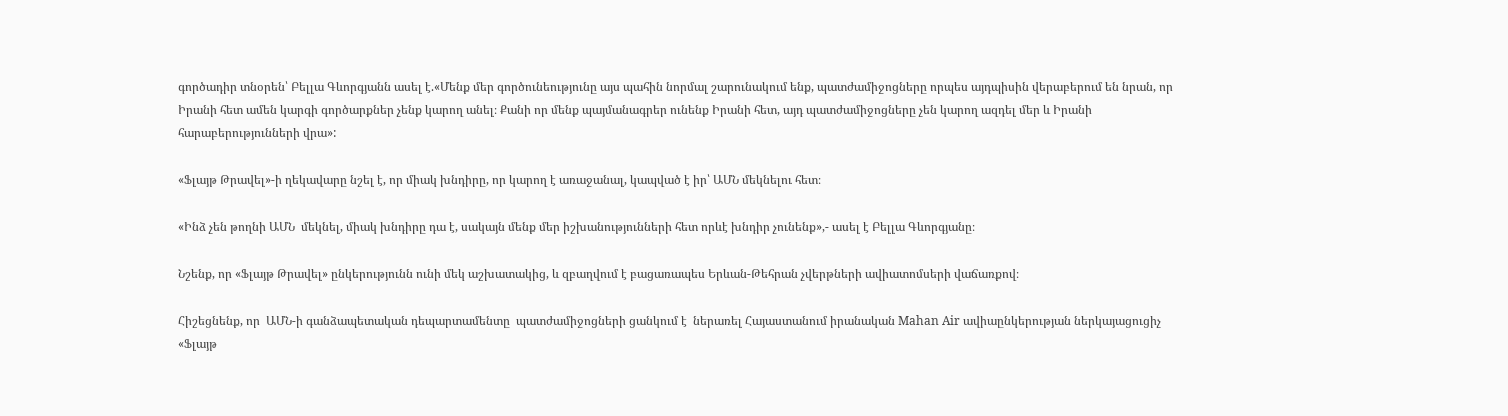գործադիր տնօրեն՝ Բելլա Գևորգյանն ասել է.«Մենք մեր գործունեությունը այս պահին նորմալ շարունակում ենք, պատժամիջոցները որպես այդպիսին վերաբերում են նրան, որ Իրանի հետ ամեն կարգի գործարքներ չենք կարող անել։ Քանի որ մենք պայմանագրեր ունենք Իրանի հետ, այդ պատժամիջոցները չեն կարող ազդել մեր և Իրանի հարաբերությունների վրա»:

«Ֆլայթ Թրավել»-ի ղեկավարը նշել է, որ միակ խնդիրը, որ կարող է առաջանալ, կապված է իր՝ ԱՄՆ մեկնելու հետ։

«Ինձ չեն թողնի ԱՄՆ  մեկնել, միակ խնդիրը դա է, սակայն մենք մեր իշխանությունների հետ որևէ խնդիր չունենք»,- ասել է Բելլա Գևորգյանը։

Նշենք, որ «Ֆլայթ Թրավել» ընկերությունն ունի մեկ աշխատակից, և զբաղվում է բացառապես Երևան-Թեհրան չվերթների ավիատոմսերի վաճառքով։

Հիշեցնենք, որ  ԱՄՆ-ի գանձապետական դեպարտամենտը  պատժամիջոցների ցանկում է  ներառել Հայաստանում իրանական Mahan Air ավիաընկերության ներկայացուցիչ «Ֆլայթ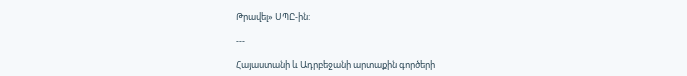Թրավել» ՍՊԸ-ին:

---

Հայաստանի և Ադրբեջանի արտաքին գործերի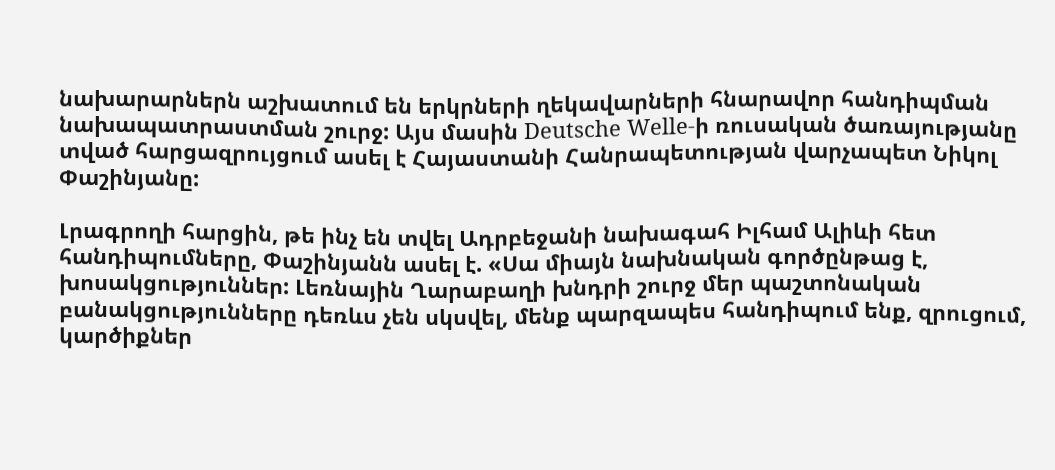նախարարներն աշխատում են երկրների ղեկավարների հնարավոր հանդիպման նախապատրաստման շուրջ: Այս մասին Deutsche Welle-ի ռուսական ծառայությանը տված հարցազրույցում ասել է Հայաստանի Հանրապետության վարչապետ Նիկոլ Փաշինյանը:

Լրագրողի հարցին, թե ինչ են տվել Ադրբեջանի նախագահ Իլհամ Ալիևի հետ հանդիպումները, Փաշինյանն ասել է. «Սա միայն նախնական գործընթաց է, խոսակցություններ: Լեռնային Ղարաբաղի խնդրի շուրջ մեր պաշտոնական բանակցությունները դեռևս չեն սկսվել, մենք պարզապես հանդիպում ենք, զրուցում, կարծիքներ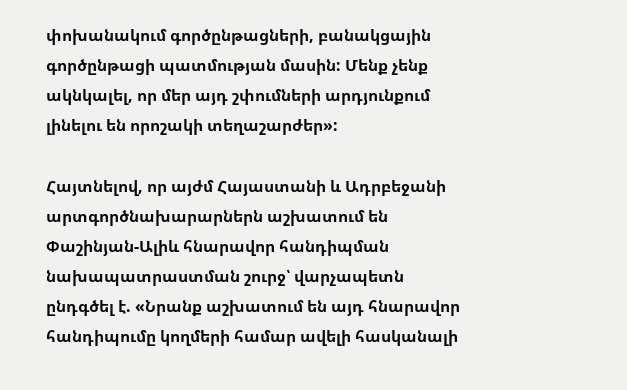փոխանակում գործընթացների, բանակցային գործընթացի պատմության մասին: Մենք չենք ակնկալել, որ մեր այդ շփումների արդյունքում լինելու են որոշակի տեղաշարժեր»:

Հայտնելով, որ այժմ Հայաստանի և Ադրբեջանի արտգործնախարարներն աշխատում են Փաշինյան-Ալիև հնարավոր հանդիպման նախապատրաստման շուրջ՝ վարչապետն ընդգծել է. «Նրանք աշխատում են այդ հնարավոր հանդիպումը կողմերի համար ավելի հասկանալի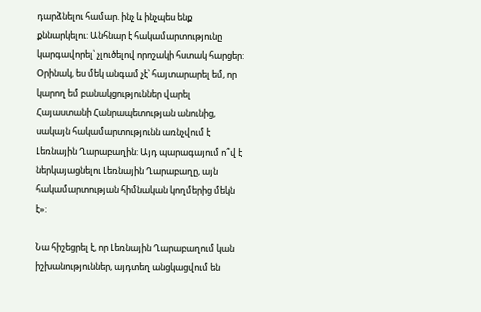դարձնելու համար. ինչ և ինչպես ենք քննարկելու: Անհնար է հակամարտությունը կարգավորել՝ չլուծելով որոշակի հստակ հարցեր: Օրինակ, ես մեկ անգամ չէ՝ հայտարարել եմ, որ կարող եմ բանակցություններ վարել Հայաստանի Հանրապետության անունից, սակայն հակամարտությունն առնչվում է Լեռնային Ղարաբաղին: Այդ պարագայում ո՞վ է ներկայացնելու Լեռնային Ղարաբաղը, այն հակամարտության հիմնական կողմերից մեկն է»:

Նա հիշեցրել է, որ Լեռնային Ղարաբաղում կան իշխանություններ, այդտեղ անցկացվում են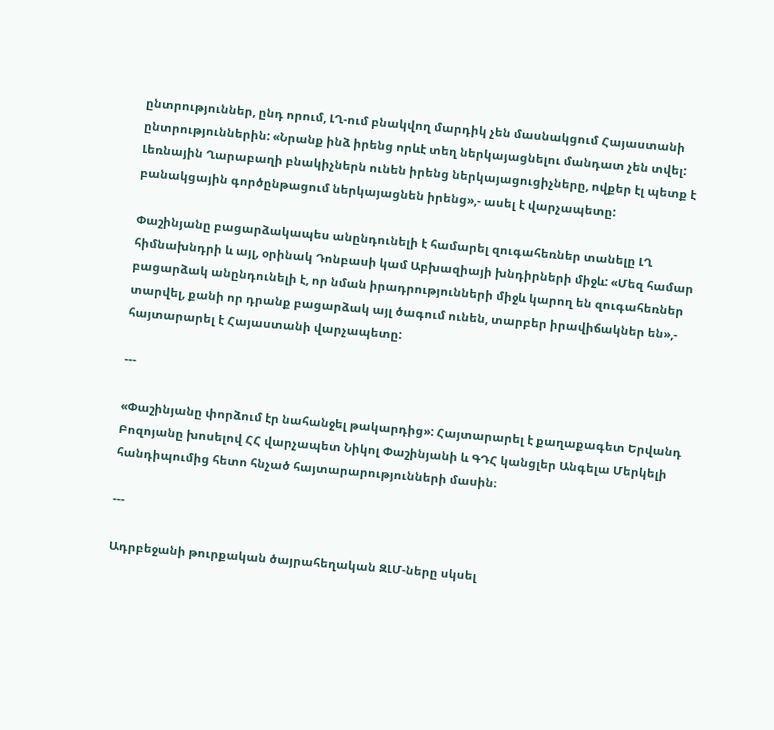ընտրություններ, ընդ որում, ԼՂ-ում բնակվող մարդիկ չեն մասնակցում Հայաստանի ընտրություններին: «Նրանք ինձ իրենց որևէ տեղ ներկայացնելու մանդատ չեն տվել: Լեռնային Ղարաբաղի բնակիչներն ունեն իրենց ներկայացուցիչները, ովքեր էլ պետք է բանակցային գործընթացում ներկայացնեն իրենց»,- ասել է վարչապետը:

Փաշինյանը բացարձակապես անընդունելի է համարել զուգահեռներ տանելը ԼՂ հիմնախնդրի և այլ, օրինակ Դոնբասի կամ Աբխազիայի խնդիրների միջև: «Մեզ համար բացարձակ անընդունելի է, որ նման իրադրությունների միջև կարող են զուգահեռներ տարվել, քանի որ դրանք բացարձակ այլ ծագում ունեն, տարբեր իրավիճակներ են»,- հայտարարել է Հայաստանի վարչապետը:

---

«Փաշինյանը փորձում էր նահանջել թակարդից»: Հայտարարել է քաղաքագետ Երվանդ Բոզոյանը խոսելով ՀՀ վարչապետ Նիկոլ Փաշինյանի և ԳԴՀ կանցլեր Անգելա Մերկելի հանդիպումից հետո հնչած հայտարարությունների մասին։

---

Ադրբեջանի թուրքական ծայրահեղական ԶԼՄ-ները սկսել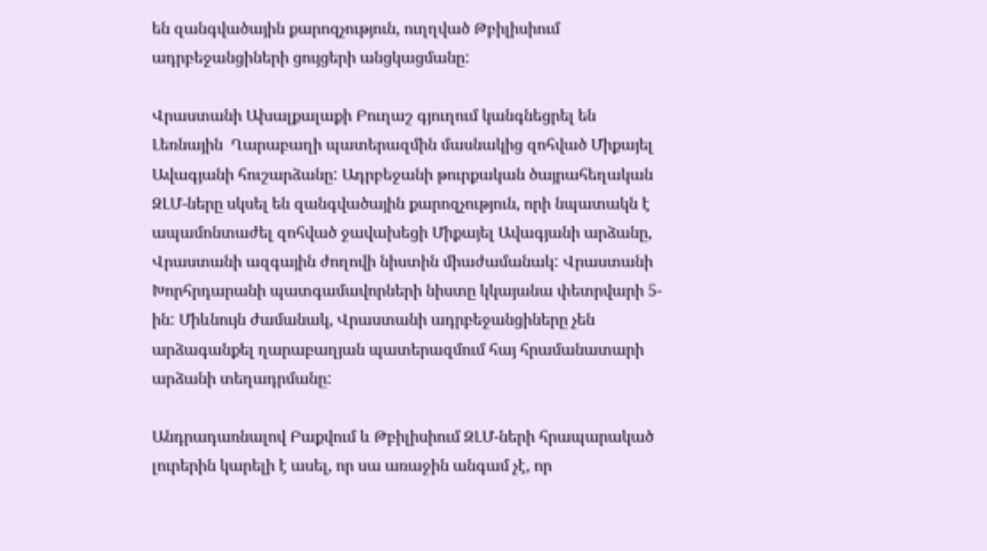են զանգվածային քարոզչություն, ուղղված Թբիլիսիում ադրբեջանցիների ցույցերի անցկացմանը:

Վրաստանի Ախալքալաքի Բուղաշ գյուղում կանգնեցրել են Լեռնային  Ղարաբաղի պատերազմին մասնակից զոհված Միքայել Ավագյանի հուշարձանը: Ադրբեջանի թուրքական ծայրահեղական ԶԼՄ-ները սկսել են զանգվածային քարոզչություն, որի նպատակն է ապամոնտաժել զոհված ջավախեցի Միքայել Ավագյանի արձանը, Վրաստանի ազգային ժողովի նիստին միաժամանակ: Վրաստանի Խորհրդարանի պատգամավորների նիստը կկայանա փետրվարի 5-ին: Միևնույն ժամանակ, Վրաստանի ադրբեջանցիները չեն արձագանքել ղարաբաղյան պատերազմում հայ հրամանատարի արձանի տեղադրմանը:

Անդրադառնալով Բաքվում և Թբիլիսիում ԶԼՄ-ների հրապարակած լուրերին կարելի է ասել, որ սա առաջին անգամ չէ, որ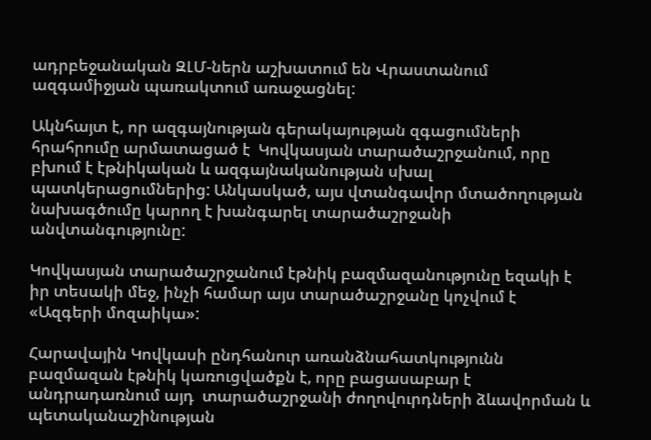ադրբեջանական ԶԼՄ-ներն աշխատում են Վրաստանում ազգամիջյան պառակտում առաջացնել:

Ակնհայտ է, որ ազգայնության գերակայության զգացումների հրահրումը արմատացած է  Կովկասյան տարածաշրջանում, որը բխում է էթնիկական և ազգայնականության սխալ պատկերացումներից: Անկասկած, այս վտանգավոր մտածողության նախագծումը կարող է խանգարել տարածաշրջանի անվտանգությունը:

Կովկասյան տարածաշրջանում էթնիկ բազմազանությունը եզակի է իր տեսակի մեջ, ինչի համար այս տարածաշրջանը կոչվում է «Ազգերի մոզաիկա»:

Հարավային Կովկասի ընդհանուր առանձնահատկությունն բազմազան էթնիկ կառուցվածքն է, որը բացասաբար է անդրադառնում այդ  տարածաշրջանի ժողովուրդների ձևավորման և  պետականաշինության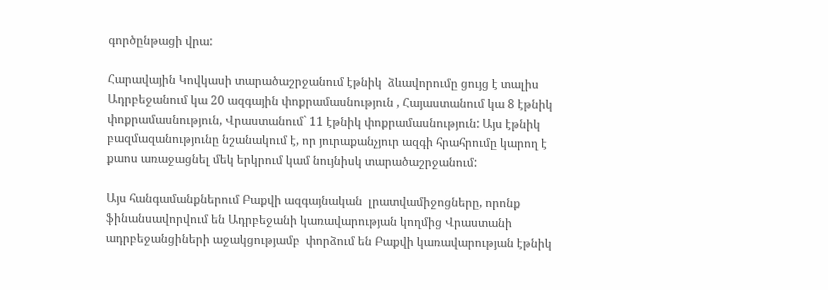գործընթացի վրա:

Հարավային Կովկասի տարածաշրջանում էթնիկ  ձևավորումը ցույց է տալիս Ադրբեջանում կա 20 ազգային փոքրամասնություն , Հայաստանում կա 8 էթնիկ փոքրամասնություն, Վրաստանում` 11 էթնիկ փոքրամասնություն: Այս էթնիկ բազմազանությունը նշանակում է, որ յուրաքանչյուր ազգի հրահրումը կարող է քաոս առաջացնել մեկ երկրում կամ նույնիսկ տարածաշրջանում:

Այս հանգամանքներում Բաքվի ազգայնական  լրատվամիջոցները, որոնք  ֆինանսավորվում են Ադրբեջանի կառավարության կողմից Վրաստանի ադրբեջանցիների աջակցությամբ  փորձում են Բաքվի կառավարության էթնիկ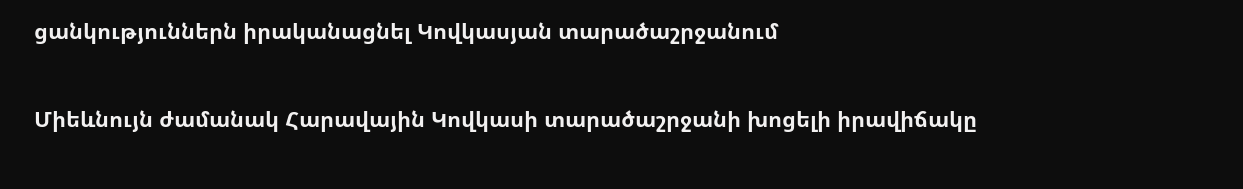ցանկություններն իրականացնել Կովկասյան տարածաշրջանում

Միեևնույն ժամանակ Հարավային Կովկասի տարածաշրջանի խոցելի իրավիճակը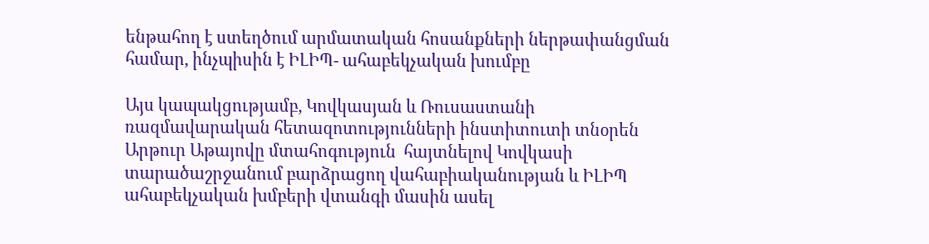ենթահող է ստեղծում արմատական հոսանքների ներթափանցման համար, ինչպիսին է ԻԼԻՊ- ահաբեկչական խումբը

Այս կապակցությամբ, Կովկասյան և Ռուսաստանի ռազմավարական հետազոտությունների ինստիտուտի տնօրեն Արթուր Աթայովը մտահոգություն  հայտնելով Կովկասի տարածաշրջանում բարձրացող վահաբիականության և ԻԼԻՊ ահաբեկչական խմբերի վտանգի մասին ասել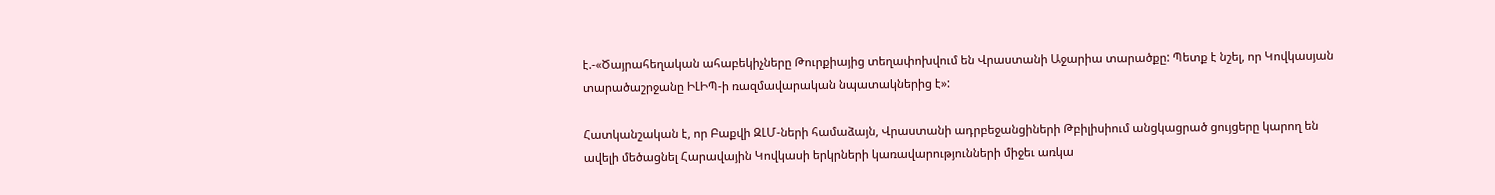է.-«Ծայրահեղական ահաբեկիչները Թուրքիայից տեղափոխվում են Վրաստանի Աջարիա տարածքը: Պետք է նշել, որ Կովկասյան տարածաշրջանը ԻԼԻՊ-ի ռազմավարական նպատակներից է»:

Հատկանշական է, որ Բաքվի ԶԼՄ-ների համաձայն, Վրաստանի ադրբեջանցիների Թբիլիսիում անցկացրած ցույցերը կարող են ավելի մեծացնել Հարավային Կովկասի երկրների կառավարությունների միջեւ առկա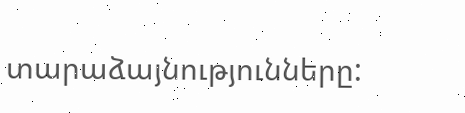տարաձայնությունները: